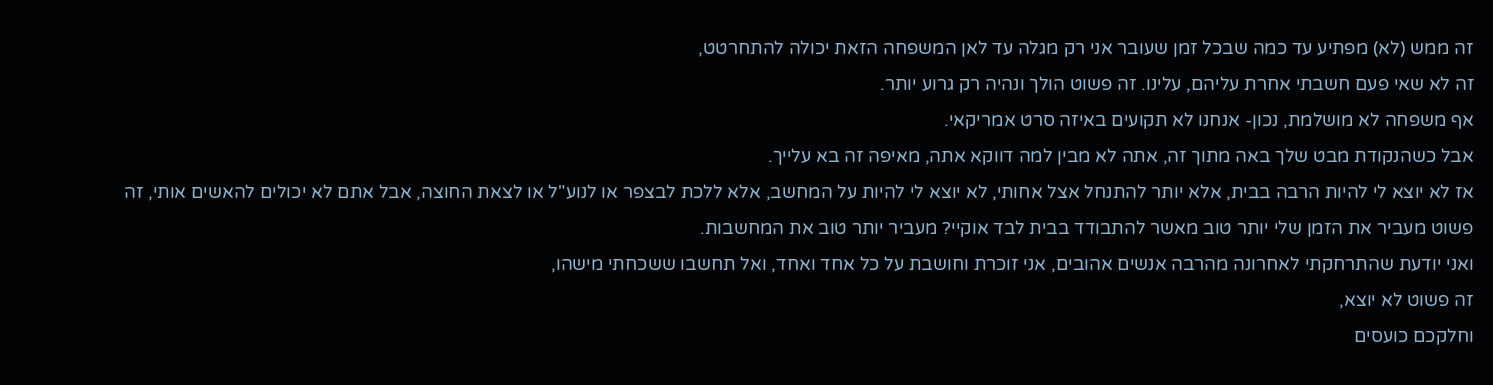זה ממש (לא) מפתיע עד כמה שבכל זמן שעובר אני רק מגלה עד לאן המשפחה הזאת יכולה להתחרטט,
זה לא שאי פעם חשבתי אחרת עליהם, עלינו. זה פשוט הולך ונהיה רק גרוע יותר.
אף משפחה לא מושלמת, נכון- אנחנו לא תקועים באיזה סרט אמריקאי.
אבל כשהנקודת מבט שלך באה מתוך זה, אתה לא מבין למה דווקא אתה, מאיפה זה בא עלייך.
אז לא יוצא לי להיות הרבה בבית, אלא יותר להתנחל אצל אחותי, לא יוצא לי להיות על המחשב, אלא ללכת לבצפר או לנוע"ל או לצאת החוצה, אבל אתם לא יכולים להאשים אותי, זה פשוט מעביר את הזמן שלי יותר טוב מאשר להתבודד בבית לבד אוקיי? מעביר יותר טוב את המחשבות.
ואני יודעת שהתרחקתי לאחרונה מהרבה אנשים אהובים, אני זוכרת וחושבת על כל אחד ואחד, ואל תחשבו ששכחתי מישהו,
זה פשוט לא יוצא,
וחלקכם כועסים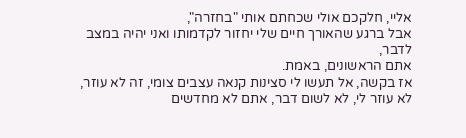אליי, חלקכם אולי שכחתם אותי "בחזרה",
אבל ברגע שהאורך חיים שלי יחזור לקדמותו ואני יהיה במצב לדבר,
אתם הראשונים, באמת.
אז בקשה, אל תעשו לי סצינות קנאה עצבים צומי, זה לא עוזר, לא עוזר לי, לא לשום דבר, אתם לא מחדשים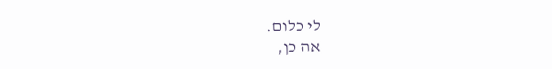לי כלום.
אה כן,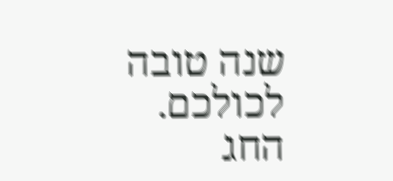שנה טובה לכולכם.
החג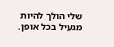שלי הולך להיות מגעיל בכל אופן.